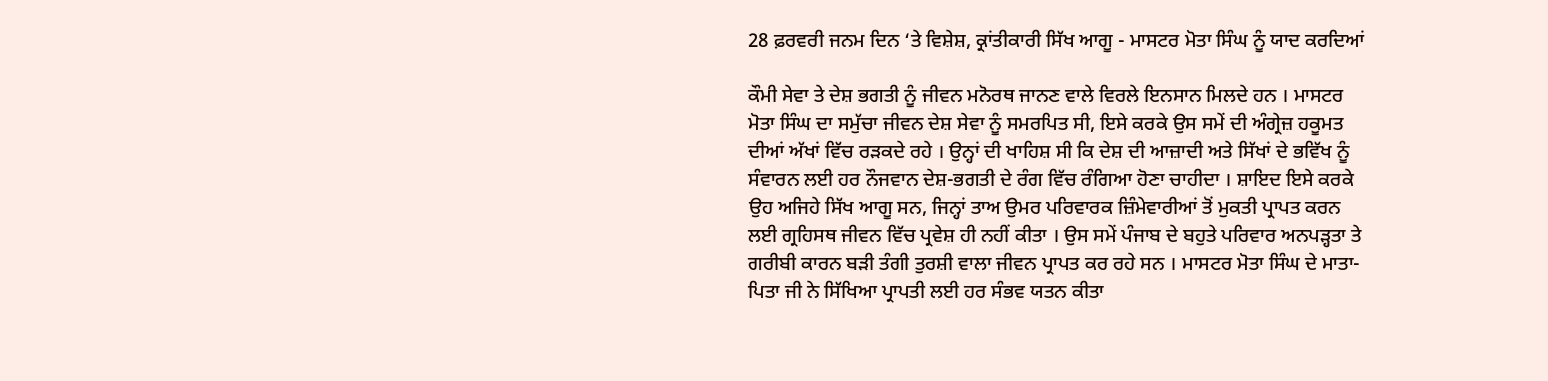28 ਫ਼ਰਵਰੀ ਜਨਮ ਦਿਨ ‘ਤੇ ਵਿਸ਼ੇਸ਼, ਕ੍ਰਾਂਤੀਕਾਰੀ ਸਿੱਖ ਆਗੂ - ਮਾਸਟਰ ਮੋਤਾ ਸਿੰਘ ਨੂੰ ਯਾਦ ਕਰਦਿਆਂ

ਕੌਮੀ ਸੇਵਾ ਤੇ ਦੇਸ਼ ਭਗਤੀ ਨੂੰ ਜੀਵਨ ਮਨੋਰਥ ਜਾਨਣ ਵਾਲੇ ਵਿਰਲੇ ਇਨਸਾਨ ਮਿਲਦੇ ਹਨ । ਮਾਸਟਰ ਮੋਤਾ ਸਿੰਘ ਦਾ ਸਮੁੱਚਾ ਜੀਵਨ ਦੇਸ਼ ਸੇਵਾ ਨੂੰ ਸਮਰਪਿਤ ਸੀ, ਇਸੇ ਕਰਕੇ ਉਸ ਸਮੇਂ ਦੀ ਅੰਗ੍ਰੇਜ਼ ਹਕੂਮਤ ਦੀਆਂ ਅੱਖਾਂ ਵਿੱਚ ਰੜਕਦੇ ਰਹੇ । ਉਨ੍ਹਾਂ ਦੀ ਖਾਹਿਸ਼ ਸੀ ਕਿ ਦੇਸ਼ ਦੀ ਆਜ਼ਾਦੀ ਅਤੇ ਸਿੱਖਾਂ ਦੇ ਭਵਿੱਖ ਨੂੰ ਸੰਵਾਰਨ ਲਈ ਹਰ ਨੌਜਵਾਨ ਦੇਸ਼-ਭਗਤੀ ਦੇ ਰੰਗ ਵਿੱਚ ਰੰਗਿਆ ਹੋਣਾ ਚਾਹੀਦਾ । ਸ਼ਾਇਦ ਇਸੇ ਕਰਕੇ ਉਹ ਅਜਿਹੇ ਸਿੱਖ ਆਗੂ ਸਨ, ਜਿਨ੍ਹਾਂ ਤਾਅ ਉਮਰ ਪਰਿਵਾਰਕ ਜ਼ਿੰਮੇਵਾਰੀਆਂ ਤੋਂ ਮੁਕਤੀ ਪ੍ਰਾਪਤ ਕਰਨ ਲਈ ਗ੍ਰਹਿਸਥ ਜੀਵਨ ਵਿੱਚ ਪ੍ਰਵੇਸ਼ ਹੀ ਨਹੀਂ ਕੀਤਾ । ਉਸ ਸਮੇਂ ਪੰਜਾਬ ਦੇ ਬਹੁਤੇ ਪਰਿਵਾਰ ਅਨਪੜ੍ਹਤਾ ਤੇ ਗਰੀਬੀ ਕਾਰਨ ਬੜੀ ਤੰਗੀ ਤੁਰਸ਼ੀ ਵਾਲਾ ਜੀਵਨ ਪ੍ਰਾਪਤ ਕਰ ਰਹੇ ਸਨ । ਮਾਸਟਰ ਮੋਤਾ ਸਿੰਘ ਦੇ ਮਾਤਾ-ਪਿਤਾ ਜੀ ਨੇ ਸਿੱਖਿਆ ਪ੍ਰਾਪਤੀ ਲਈ ਹਰ ਸੰਭਵ ਯਤਨ ਕੀਤਾ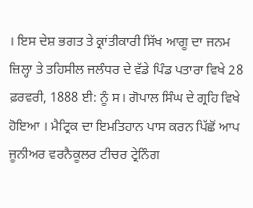। ਇਸ ਦੇਸ਼ ਭਗਤ ਤੇ ਕ੍ਰਾਂਤੀਕਾਰੀ ਸਿੱਖ ਆਗੂ ਦਾ ਜਨਮ ਜ਼ਿਲ੍ਹਾ ਤੇ ਤਹਿਸੀਲ ਜਲੰਧਰ ਦੇ ਵੱਡੇ ਪਿੰਡ ਪਤਾਰਾ ਵਿਖੇ 28 ਫ਼ਰਵਰੀ, 1888 ਈ: ਨੂੰ ਸ। ਗੋਪਾਲ ਸਿੰਘ ਦੇ ਗ੍ਰਹਿ ਵਿਖੇ ਹੋਇਆ । ਮੈਟ੍ਰਿਕ ਦਾ ਇਮਤਿਹਾਨ ਪਾਸ ਕਰਨ ਪਿੱਛੋਂ ਆਪ ਜੂਨੀਅਰ ਵਰਨੈਕੂਲਰ ਟੀਚਰ ਟ੍ਰੇਨਿੰਗ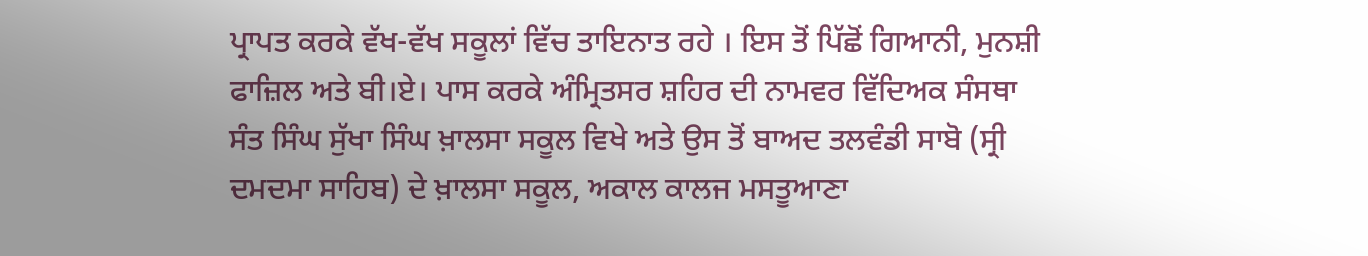ਪ੍ਰਾਪਤ ਕਰਕੇ ਵੱਖ-ਵੱਖ ਸਕੂਲਾਂ ਵਿੱਚ ਤਾਇਨਾਤ ਰਹੇ । ਇਸ ਤੋਂ ਪਿੱਛੋਂ ਗਿਆਨੀ, ਮੁਨਸ਼ੀ ਫਾਜ਼ਿਲ ਅਤੇ ਬੀ।ਏ। ਪਾਸ ਕਰਕੇ ਅੰਮ੍ਰਿਤਸਰ ਸ਼ਹਿਰ ਦੀ ਨਾਮਵਰ ਵਿੱਦਿਅਕ ਸੰਸਥਾ ਸੰਤ ਸਿੰਘ ਸੁੱਖਾ ਸਿੰਘ ਖ਼ਾਲਸਾ ਸਕੂਲ ਵਿਖੇ ਅਤੇ ਉਸ ਤੋਂ ਬਾਅਦ ਤਲਵੰਡੀ ਸਾਬੋ (ਸ੍ਰੀ ਦਮਦਮਾ ਸਾਹਿਬ) ਦੇ ਖ਼ਾਲਸਾ ਸਕੂਲ, ਅਕਾਲ ਕਾਲਜ ਮਸਤੂਆਣਾ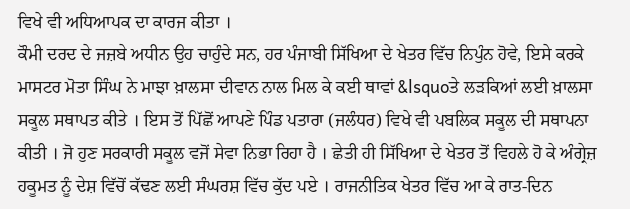ਵਿਖੇ ਵੀ ਅਧਿਆਪਕ ਦਾ ਕਾਰਜ ਕੀਤਾ ।
ਕੌਮੀ ਦਰਦ ਦੇ ਜਜ਼ਬੇ ਅਧੀਨ ਉਹ ਚਾਹੁੰਦੇ ਸਨ, ਹਰ ਪੰਜਾਬੀ ਸਿੱਖਿਆ ਦੇ ਖੇਤਰ ਵਿੱਚ ਨਿਪੁੰਨ ਹੋਵੇ, ਇਸੇ ਕਰਕੇ ਮਾਸਟਰ ਮੋਤਾ ਸਿੰਘ ਨੇ ਮਾਝਾ ਖ਼ਾਲਸਾ ਦੀਵਾਨ ਨਾਲ ਮਿਲ ਕੇ ਕਈ ਥਾਵਾਂ &lsquoਤੇ ਲੜਕਿਆਂ ਲਈ ਖ਼ਾਲਸਾ ਸਕੂਲ ਸਥਾਪਤ ਕੀਤੇ । ਇਸ ਤੋਂ ਪਿੱਛੋਂ ਆਪਣੇ ਪਿੰਡ ਪਤਾਰਾ (ਜਲੰਧਰ) ਵਿਖੇ ਵੀ ਪਬਲਿਕ ਸਕੂਲ ਦੀ ਸਥਾਪਨਾ ਕੀਤੀ । ਜੋ ਹੁਣ ਸਰਕਾਰੀ ਸਕੂਲ ਵਜੋਂ ਸੇਵਾ ਨਿਭਾ ਰਿਹਾ ਹੈ । ਛੇਤੀ ਹੀ ਸਿੱਖਿਆ ਦੇ ਖੇਤਰ ਤੋਂ ਵਿਹਲੇ ਹੋ ਕੇ ਅੰਗ੍ਰੇਜ਼ ਹਕੂਮਤ ਨੂੰ ਦੇਸ਼ ਵਿੱਚੋਂ ਕੱਢਣ ਲਈ ਸੰਘਰਸ਼ ਵਿੱਚ ਕੁੱਦ ਪਏ । ਰਾਜਨੀਤਿਕ ਖੇਤਰ ਵਿੱਚ ਆ ਕੇ ਰਾਤ-ਦਿਨ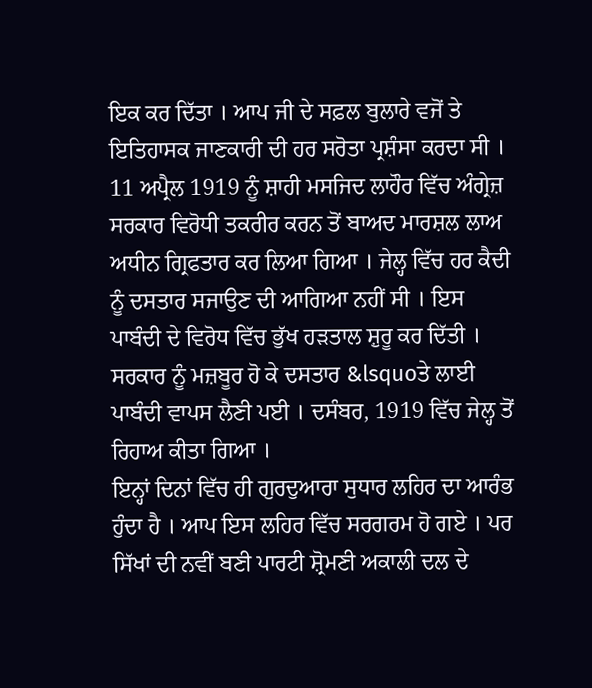ਇਕ ਕਰ ਦਿੱਤਾ । ਆਪ ਜੀ ਦੇ ਸਫ਼ਲ ਬੁਲਾਰੇ ਵਜੋਂ ਤੇ ਇਤਿਹਾਸਕ ਜਾਣਕਾਰੀ ਦੀ ਹਰ ਸਰੋਤਾ ਪ੍ਰਸ਼ੰਸਾ ਕਰਦਾ ਸੀ ।
11 ਅਪ੍ਰੈਲ 1919 ਨੂੰ ਸ਼ਾਹੀ ਮਸਜਿਦ ਲਾਹੌਰ ਵਿੱਚ ਅੰਗ੍ਰੇਜ਼ ਸਰਕਾਰ ਵਿਰੋਧੀ ਤਕਰੀਰ ਕਰਨ ਤੋਂ ਬਾਅਦ ਮਾਰਸ਼ਲ ਲਾਅ ਅਧੀਨ ਗ੍ਰਿਫਤਾਰ ਕਰ ਲਿਆ ਗਿਆ । ਜੇਲ੍ਹ ਵਿੱਚ ਹਰ ਕੈਦੀ ਨੂੰ ਦਸਤਾਰ ਸਜਾਉਣ ਦੀ ਆਗਿਆ ਨਹੀਂ ਸੀ । ਇਸ ਪਾਬੰਦੀ ਦੇ ਵਿਰੋਧ ਵਿੱਚ ਭੁੱਖ ਹੜਤਾਲ ਸ਼ੁਰੂ ਕਰ ਦਿੱਤੀ । ਸਰਕਾਰ ਨੂੰ ਮਜ਼ਬੂਰ ਹੋ ਕੇ ਦਸਤਾਰ &lsquoਤੇ ਲਾਈ ਪਾਬੰਦੀ ਵਾਪਸ ਲੈਣੀ ਪਈ । ਦਸੰਬਰ, 1919 ਵਿੱਚ ਜੇਲ੍ਹ ਤੋਂ ਰਿਹਾਅ ਕੀਤਾ ਗਿਆ ।
ਇਨ੍ਹਾਂ ਦਿਨਾਂ ਵਿੱਚ ਹੀ ਗੁਰਦੁਆਰਾ ਸੁਧਾਰ ਲਹਿਰ ਦਾ ਆਰੰਭ ਹੁੰਦਾ ਹੈ । ਆਪ ਇਸ ਲਹਿਰ ਵਿੱਚ ਸਰਗਰਮ ਹੋ ਗਏ । ਪਰ ਸਿੱਖਾਂ ਦੀ ਨਵੀਂ ਬਣੀ ਪਾਰਟੀ ਸ਼੍ਰੋਮਣੀ ਅਕਾਲੀ ਦਲ ਦੇ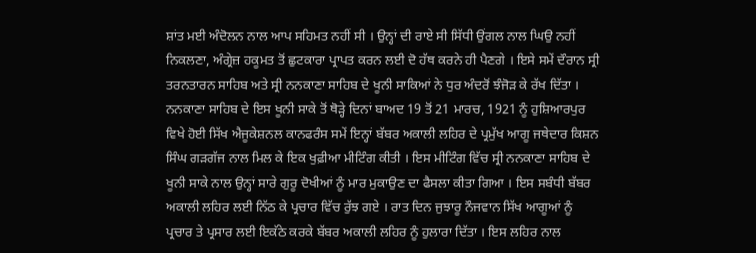ਸ਼ਾਂਤ ਮਈ ਅੰਦੋਲਨ ਨਾਲ ਆਪ ਸਹਿਮਤ ਨਹੀਂ ਸੀ । ਉਨ੍ਹਾਂ ਦੀ ਰਾਏ ਸੀ ਸਿੱਧੀ ਉਂਗਲ ਨਾਲ ਘਿਉ ਨਹੀਂ ਨਿਕਲਣਾ, ਅੰਗ੍ਰੇਜ਼ ਹਕੂਮਤ ਤੋਂ ਛੁਟਕਾਰਾ ਪ੍ਰਾਪਤ ਕਰਨ ਲਈ ਦੋ ਹੱਥ ਕਰਨੇ ਹੀ ਪੈਣਗੇ । ਇਸੇ ਸਮੇਂ ਦੌਰਾਨ ਸ੍ਰੀ ਤਰਨਤਾਰਨ ਸਾਹਿਬ ਅਤੇ ਸ੍ਰੀ ਨਨਕਾਣਾ ਸਾਹਿਬ ਦੇ ਖੂਨੀ ਸਾਕਿਆਂ ਨੇ ਧੁਰ ਅੰਦਰੋਂ ਝੰਜੋੜ ਕੇ ਰੱਖ ਦਿੱਤਾ । ਨਨਕਾਣਾ ਸਾਹਿਬ ਦੇ ਇਸ ਖੂਨੀ ਸਾਕੇ ਤੋਂ ਥੋੜ੍ਹੇ ਦਿਨਾਂ ਬਾਅਦ 19 ਤੋਂ 21 ਮਾਰਚ, 1921 ਨੂੰ ਹੁਸ਼ਿਆਰਪੁਰ ਵਿਖੇ ਹੋਈ ਸਿੱਖ ਐਜੂਕੇਸ਼ਨਲ ਕਾਨਫਰੰਸ ਸਮੇਂ ਇਨ੍ਹਾਂ ਬੱਬਰ ਅਕਾਲੀ ਲਹਿਰ ਦੇ ਪ੍ਰਮੁੱਖ ਆਗੂ ਜਥੇਦਾਰ ਕਿਸ਼ਨ ਸਿੰਘ ਗੜਗੱਜ ਨਾਲ ਮਿਲ ਕੇ ਇਕ ਖੁਫ਼ੀਆ ਮੀਟਿੰਗ ਕੀਤੀ । ਇਸ ਮੀਟਿੰਗ ਵਿੱਚ ਸ੍ਰੀ ਨਨਕਾਣਾ ਸਾਹਿਬ ਦੇ ਖੂਨੀ ਸਾਕੇ ਨਾਲ ਉਨ੍ਹਾਂ ਸਾਰੇ ਗੁਰੂ ਦੋਖੀਆਂ ਨੂੰ ਮਾਰ ਮੁਕਾਉਣ ਦਾ ਫੈਸਲਾ ਕੀਤਾ ਗਿਆ । ਇਸ ਸਬੰਧੀ ਬੱਬਰ ਅਕਾਲੀ ਲਹਿਰ ਲਈ ਨਿੱਠ ਕੇ ਪ੍ਰਚਾਰ ਵਿੱਚ ਰੁੱਝ ਗਏ । ਰਾਤ ਦਿਨ ਜੁਝਾਰੂ ਨੌਜਵਾਨ ਸਿੱਖ ਆਗੂਆਂ ਨੂੰ ਪ੍ਰਚਾਰ ਤੇ ਪ੍ਰਸਾਰ ਲਈ ਇਕੱਠੇ ਕਰਕੇ ਬੱਬਰ ਅਕਾਲੀ ਲਹਿਰ ਨੂੰ ਹੁਲਾਰਾ ਦਿੱਤਾ । ਇਸ ਲਹਿਰ ਨਾਲ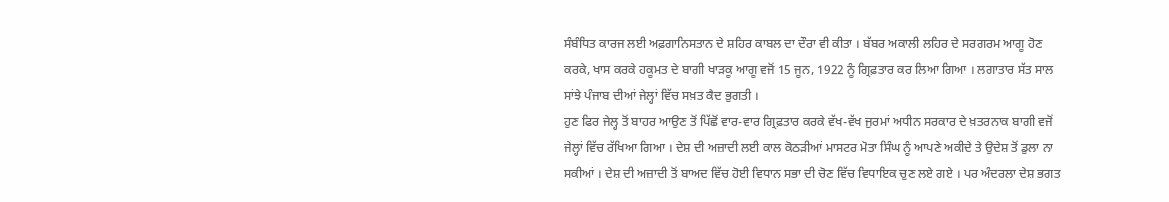ਸੰਬੰਧਿਤ ਕਾਰਜ ਲਈ ਅਫ਼ਗਾਨਿਸਤਾਨ ਦੇ ਸ਼ਹਿਰ ਕਾਬਲ ਦਾ ਦੌਰਾ ਵੀ ਕੀਤਾ । ਬੱਬਰ ਅਕਾਲੀ ਲਹਿਰ ਦੇ ਸਰਗਰਮ ਆਗੂ ਹੋਣ ਕਰਕੇ, ਖਾਸ ਕਰਕੇ ਹਕੂਮਤ ਦੇ ਬਾਗੀ ਖਾੜਕੂ ਆਗੂ ਵਜੋਂ 15 ਜੂਨ, 1922 ਨੂੰ ਗ੍ਰਿਫ਼ਤਾਰ ਕਰ ਲਿਆ ਗਿਆ । ਲਗਾਤਾਰ ਸੱਤ ਸਾਲ ਸਾਂਝੇ ਪੰਜਾਬ ਦੀਆਂ ਜੇਲ੍ਹਾਂ ਵਿੱਚ ਸਖ਼ਤ ਕੈਦ ਭੁਗਤੀ ।
ਹੁਣ ਫਿਰ ਜੇਲ੍ਹ ਤੋਂ ਬਾਹਰ ਆਉਣ ਤੋਂ ਪਿੱਛੋਂ ਵਾਰ-ਵਾਰ ਗ੍ਰਿਫ਼ਤਾਰ ਕਰਕੇ ਵੱਖ-ਵੱਖ ਜੁਰਮਾਂ ਅਧੀਨ ਸਰਕਾਰ ਦੇ ਖ਼ਤਰਨਾਕ ਬਾਗੀ ਵਜੋਂ ਜੇਲ੍ਹਾਂ ਵਿੱਚ ਰੱਖਿਆ ਗਿਆ । ਦੇਸ਼ ਦੀ ਅਜ਼ਾਦੀ ਲਈ ਕਾਲ ਕੋਠੜੀਆਂ ਮਾਸਟਰ ਮੋਤਾ ਸਿੰਘ ਨੂੰ ਆਪਣੇ ਅਕੀਦੇ ਤੇ ਉਦੇਸ਼ ਤੋਂ ਡੁਲਾ ਨਾ ਸਕੀਆਂ । ਦੇਸ਼ ਦੀ ਅਜ਼ਾਦੀ ਤੋਂ ਬਾਅਦ ਵਿੱਚ ਹੋਈ ਵਿਧਾਨ ਸਭਾ ਦੀ ਚੋਣ ਵਿੱਚ ਵਿਧਾਇਕ ਚੁਣ ਲਏ ਗਏ । ਪਰ ਅੰਦਰਲਾ ਦੇਸ਼ ਭਗਤ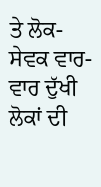ਤੇ ਲੋਕ-ਸੇਵਕ ਵਾਰ-ਵਾਰ ਦੁੱਖੀ ਲੋਕਾਂ ਦੀ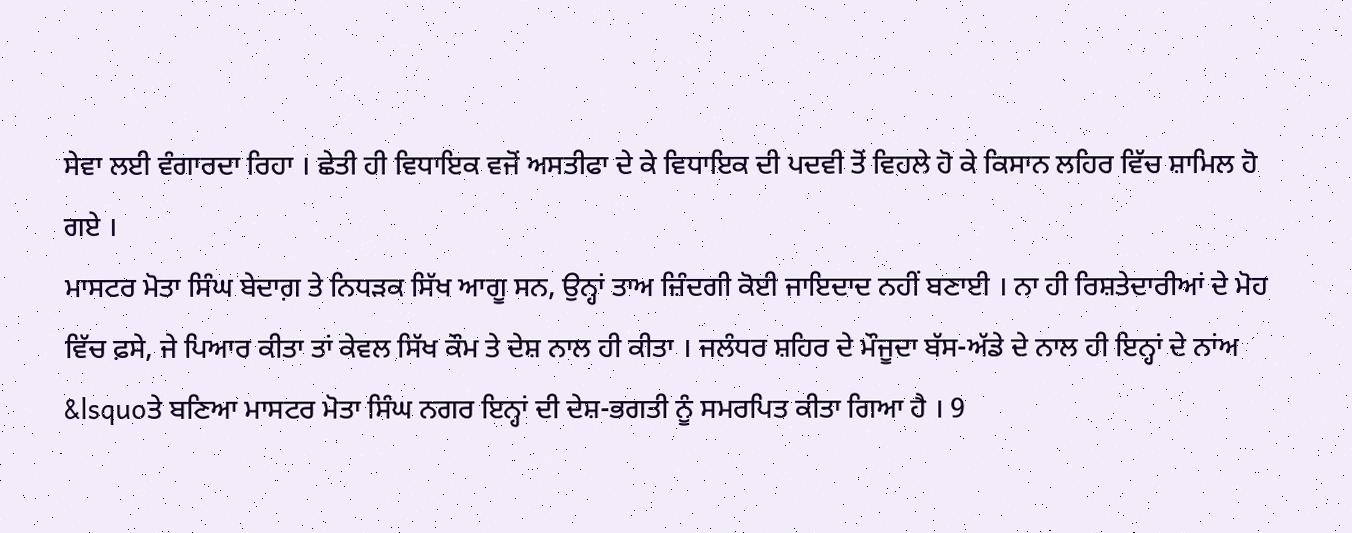ਸੇਵਾ ਲਈ ਵੰਗਾਰਦਾ ਰਿਹਾ । ਛੇਤੀ ਹੀ ਵਿਧਾਇਕ ਵਜੋਂ ਅਸਤੀਫਾ ਦੇ ਕੇ ਵਿਧਾਇਕ ਦੀ ਪਦਵੀ ਤੋਂ ਵਿਹਲੇ ਹੋ ਕੇ ਕਿਸਾਨ ਲਹਿਰ ਵਿੱਚ ਸ਼ਾਮਿਲ ਹੋ ਗਏ ।
ਮਾਸਟਰ ਮੋਤਾ ਸਿੰਘ ਬੇਦਾਗ਼ ਤੇ ਨਿਧੜਕ ਸਿੱਖ ਆਗੂ ਸਨ, ਉਨ੍ਹਾਂ ਤਾਅ ਜ਼ਿੰਦਗੀ ਕੋਈ ਜਾਇਦਾਦ ਨਹੀਂ ਬਣਾਈ । ਨਾ ਹੀ ਰਿਸ਼ਤੇਦਾਰੀਆਂ ਦੇ ਮੋਹ ਵਿੱਚ ਫ਼ਸੇ, ਜੇ ਪਿਆਰ ਕੀਤਾ ਤਾਂ ਕੇਵਲ ਸਿੱਖ ਕੌਮ ਤੇ ਦੇਸ਼ ਨਾਲ ਹੀ ਕੀਤਾ । ਜਲੰਧਰ ਸ਼ਹਿਰ ਦੇ ਮੌਜੂਦਾ ਬੱਸ-ਅੱਡੇ ਦੇ ਨਾਲ ਹੀ ਇਨ੍ਹਾਂ ਦੇ ਨਾਂਅ &lsquoਤੇ ਬਣਿਆ ਮਾਸਟਰ ਮੋਤਾ ਸਿੰਘ ਨਗਰ ਇਨ੍ਹਾਂ ਦੀ ਦੇਸ਼-ਭਗਤੀ ਨੂੰ ਸਮਰਪਿਤ ਕੀਤਾ ਗਿਆ ਹੈ । 9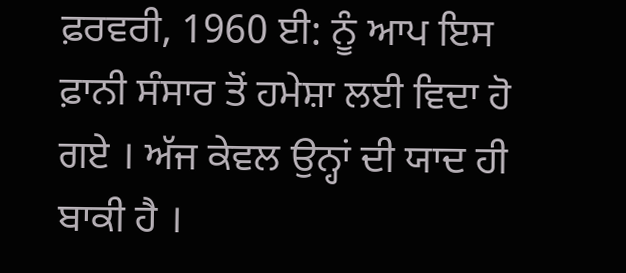ਫ਼ਰਵਰੀ, 1960 ਈ: ਨੂੰ ਆਪ ਇਸ ਫ਼ਾਨੀ ਸੰਸਾਰ ਤੋਂ ਹਮੇਸ਼ਾ ਲਈ ਵਿਦਾ ਹੋ ਗਏ । ਅੱਜ ਕੇਵਲ ਉਨ੍ਹਾਂ ਦੀ ਯਾਦ ਹੀ ਬਾਕੀ ਹੈ ।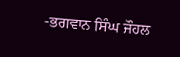-ਭਗਵਾਨ ਸਿੰਘ ਜੌਹਲ